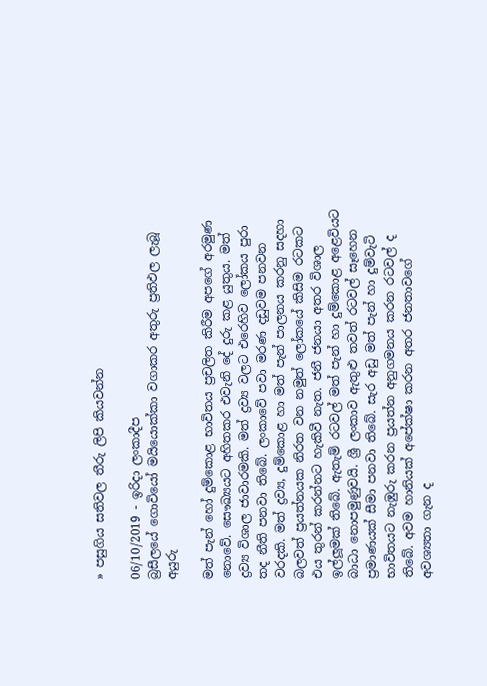» පසුගිය සතිවල තීරු ලිපි කියවන්න

06/10/2019 - ඉරිදා ලංකාදීප
බ්‍රසීලයේ ගොවියෝ මයියොක්කා වගාකර අතුරු ප්‍රතිඵල ලැබූ අයුරු

මත් පැන් හෝ දුම්කොළ භාවිතය ප්‍රචලිත කිරීම අපගේ අරමුණ නොවේ. සෞඛ්‍යයට අහිතකර එවැනි දේ දුරු කළ යුතුය. මත් ද්‍රව්‍ය විශාල ජාවාරමකි. මත් ද්‍රව්‍ය වලට එරෙහිව ලෝකය පුරා තද නීති පනවා තිබේ. ලංකාවේ පවා මරණ දඩුවම පනවන වරදකි. මත් ද්‍රව්‍ය, දුම්කොළ හා මත් පැන් පාලනය කරනු සදහා බලවත් ප්‍රයත්නයක නිරත වන නමුත් ලෝකයේ කිසිම රටකට එය තුරන් කරන්නට හැකිවී නැත. ජනී ජනයා අතර විශාල ඉල්ලූමක් තිබේ. ඇතැම් රටවල් මත් පැන් හා දුම්කොළ අළෙවියට බාධා නොපමුණුවයි. ශ්‍රී ලංකාව ඇතුළු තවත් රටවල් සෑහෙන ප්‍රමාණයක් සීමා පනවා තිබේ. සැර අඩු මත් පැන් හා දුම්වැටි භාවිතයට නැඹුරු කරන ප්‍රයත්න අනුගමනය කරන රටවල් ද තිබේ. අවම හානියක් අපේක්ෂා කරන අතර ජනතාවගේ අවශ්‍යතා ගැන ද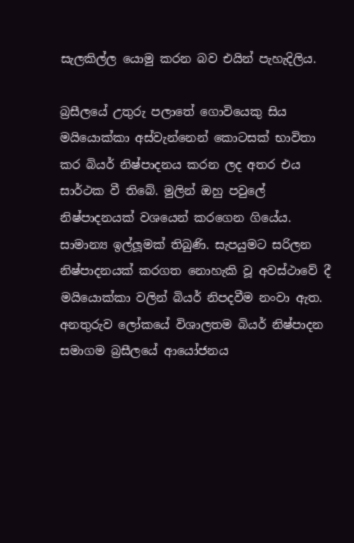සැලකිල්ල යොමු කරන බව එයින් පැහැදිලිය.

බ්‍රසීලයේ උතුරු පලාතේ ගොවියෙකු සිය මයියොක්කා අස්වැන්නෙන් කොටසක් භාවිතා කර බියර් නිෂ්පාදනය කරන ලද අතර එය සාර්ථක වී තිබේ. මුලින් ඔහු පවුලේ නිෂ්පාදනයක් වශයෙන් කරගෙන ගියේය. සාමාන්‍ය ඉල්ලූමක් තිබුණි. සැපයුමට සරිලන නිෂ්පාදනයක් කරගත නොහැකි වූ අවස්ථාවේ දී මයියොක්කා වලින් බියර් නිපදවීම නංවා ඇත. අනතුරුව ලෝකයේ විශාලතම බියර් නිෂ්පාදන සමාගම බ්‍රසීලයේ ආයෝජනය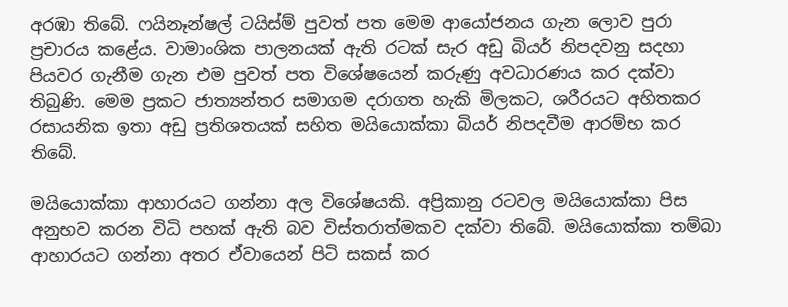අරඹා තිබේ. ෆයිනෑන්ෂල් ටයිස්ම් පුවත් පත මෙම ආයෝජනය ගැන ලොව පුරා ප්‍රචාරය කළේය. වාමාංශික පාලනයක් ඇති රටක් සැර අඩු බියර් නිපදවනු සදහා පියවර ගැනීම ගැන එම පුවත් පත විශේෂයෙන් කරුණු අවධාරණය කර දක්වා තිබුණි. මෙම ප්‍රකට ජාත්‍යන්තර සමාගම දරාගත හැකි මිලකට, ශරීරයට අහිතකර රසායනික ඉතා අඩු ප්‍රතිශතයක් සහිත මයියොක්කා බියර් නිපදවීම ආරම්භ කර තිබේ.

මයියොක්කා ආහාරයට ගන්නා අල විශේෂයකි. අප්‍රිකානු රටවල මයියොක්කා පිස අනුභව කරන විධි පහක් ඇති බව විස්තරාත්මකව දක්වා තිබේ. මයියොක්කා තම්බා ආහාරයට ගන්නා අතර ඒවායෙන් පිටි සකස් කර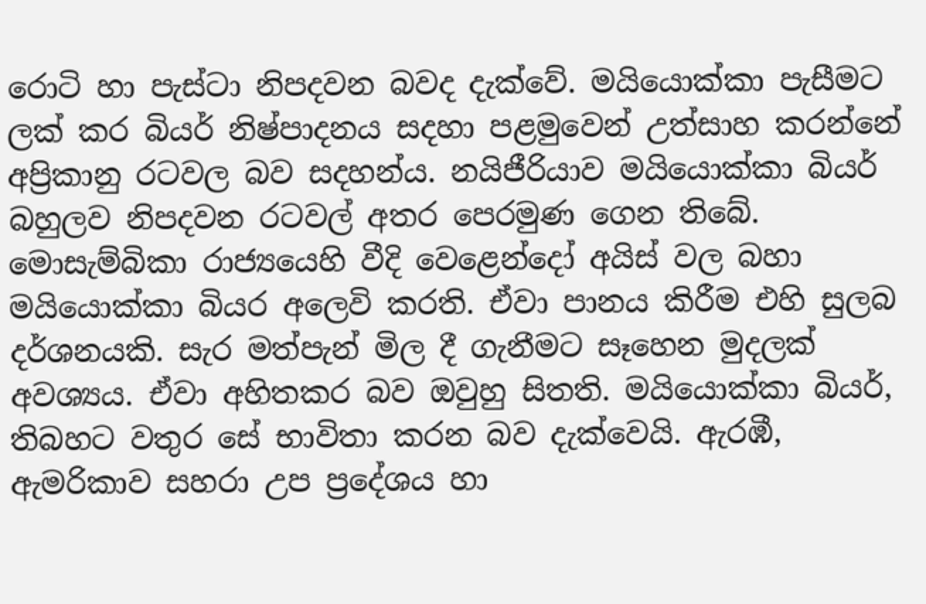රොටි හා පැස්ටා නිපදවන බවද දැක්වේ. මයියොක්කා පැසීමට ලක් කර බියර් නිෂ්පාදනය සදහා පළමුවෙන් උත්සාහ කරන්නේ අප්‍රිකානු රටවල බව සදහන්ය. නයිජීරියාව මයියොක්කා බියර් බහුලව නිපදවන රටවල් අතර පෙරමුණ ගෙන තිබේ. මොසැම්බිකා රාජ්‍යයෙහි වීදි වෙළෙන්දෝ අයිස් වල බහා මයියොක්කා බියර අලෙවි කරති. ඒවා පානය කිරීම එහි සුලබ දර්ශනයකි. සැර මත්පැන් මිල දී ගැනීමට සෑහෙන මුදලක් අවශ්‍යය. ඒවා අහිතකර බව ඔවුහු සිතති. මයියොක්කා බියර්, තිබහට වතුර සේ භාවිතා කරන බව දැක්වෙයි. ඇරඹී, ඇමරිකාව සහරා උප ප්‍රදේශය හා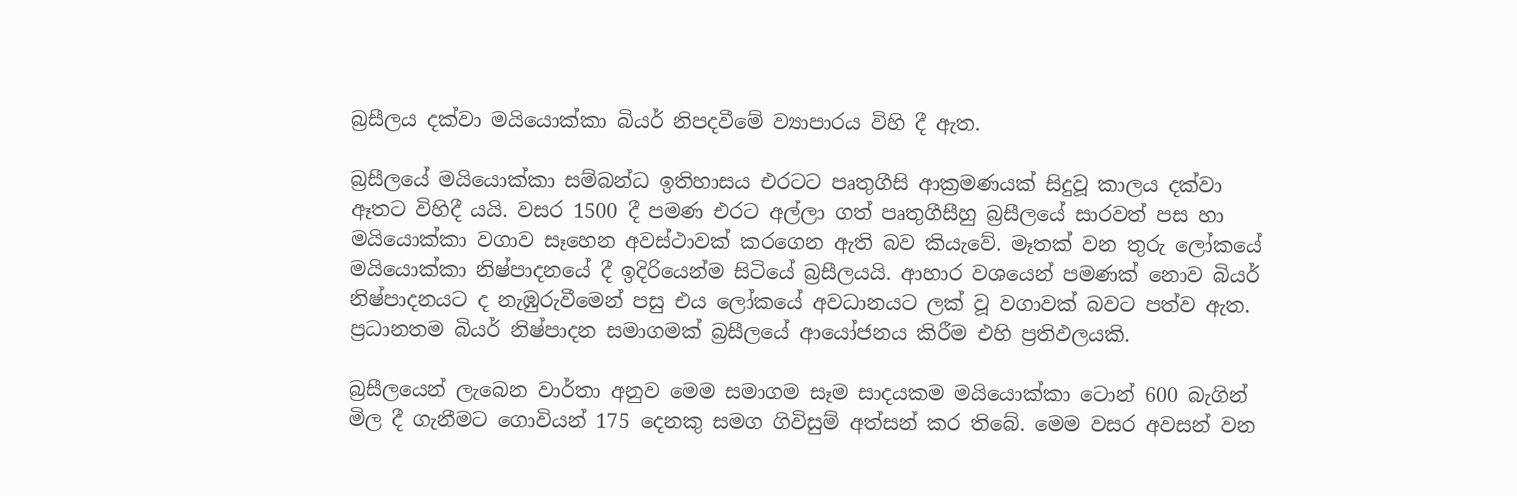බ්‍රසීලය දක්වා මයියොක්කා බියර් නිපදවීමේ ව්‍යාපාරය විහි දී ඇත.

බ්‍රසීලයේ මයියොක්කා සම්බන්ධ ඉතිහාසය එරටට පෘතුගීසි ආක්‍රමණයක් සිදුවූ කාලය දක්වා ඈතට විහිදී යයි. වසර 1500 දී පමණ එරට අල්ලා ගත් පෘතුගීසීහු බ්‍රසීලයේ සාරවත් පස හා මයියොක්කා වගාව සෑහෙන අවස්ථාවක් කරගෙන ඇති බව කියැවේ. මෑතක් වන තුරු ලෝකයේ මයියොක්කා නිෂ්පාදනයේ දී ඉදිරියෙන්ම සිටියේ බ්‍රසීලයයි. ආහාර වශයෙන් පමණක් නොව බියර් නිෂ්පාදනයට ද නැඹුරුවීමෙන් පසු එය ලෝකයේ අවධානයට ලක් වූ වගාවක් බවට පත්ව ඇත. ප්‍රධානතම බියර් නිෂ්පාදන සමාගමක් බ්‍රසීලයේ ආයෝජනය කිරීම එහි ප්‍රතිඵලයකි.

බ්‍රසීලයෙන් ලැබෙන වාර්තා අනුව මෙම සමාගම සෑම සාදයකම මයියොක්කා ටොන් 600 බැගින් මිල දී ගැනීමට ගොවියන් 175 දෙනකු සමග ගිවිසුම් අත්සන් කර තිබේ. මෙම වසර අවසන් වන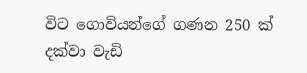විට ගොවියන්ගේ ගණන 250 ක් දක්වා වැඩි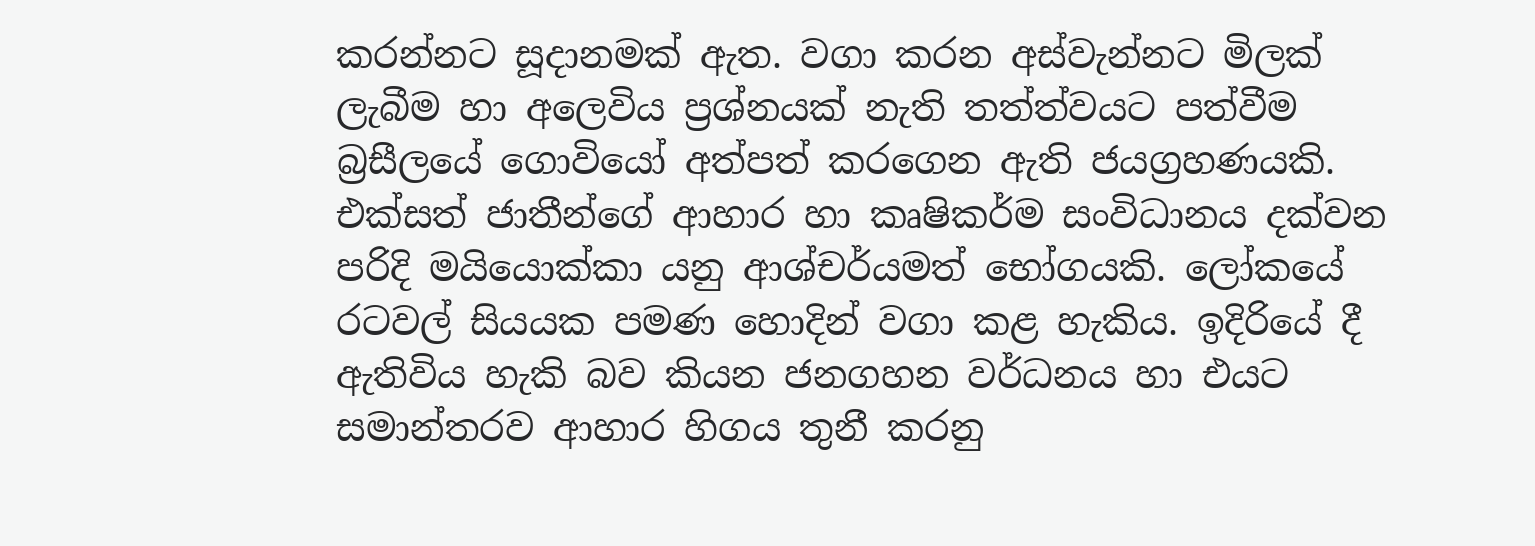කරන්නට සූදානමක් ඇත. වගා කරන අස්වැන්නට මිලක් ලැබීම හා අලෙවිය ප්‍රශ්නයක් නැති තත්ත්වයට පත්වීම බ්‍රසීලයේ ගොවියෝ අත්පත් කරගෙන ඇති ජයග්‍රහණයකි. එක්සත් ජාතීන්ගේ ආහාර හා කෘෂිකර්ම සංවිධානය දක්වන පරිදි මයියොක්කා යනු ආශ්චර්යමත් භෝගයකි. ලෝකයේ රටවල් සියයක පමණ හොදින් වගා කළ හැකිය. ඉදිරියේ දී ඇතිවිය හැකි බව කියන ජනගහන වර්ධනය හා එයට සමාන්තරව ආහාර හිගය තුනී කරනු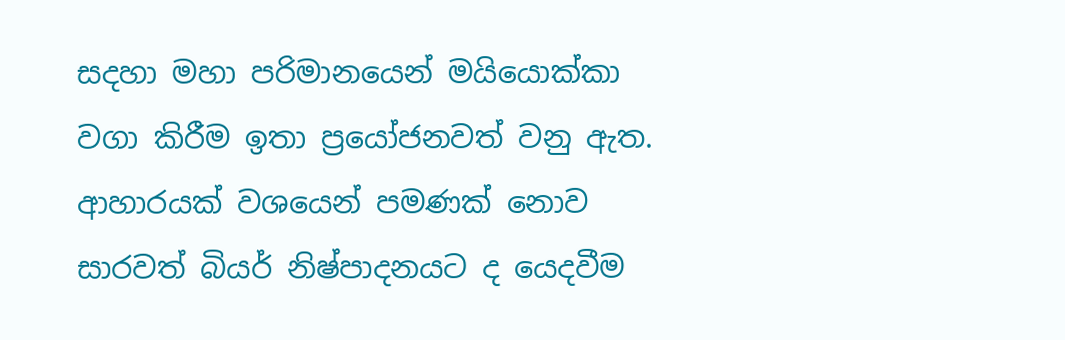සදහා මහා පරිමානයෙන් මයියොක්කා වගා කිරීම ඉතා ප්‍රයෝජනවත් වනු ඇත. ආහාරයක් වශයෙන් පමණක් නොව සාරවත් බියර් නිෂ්පාදනයට ද යෙදවීම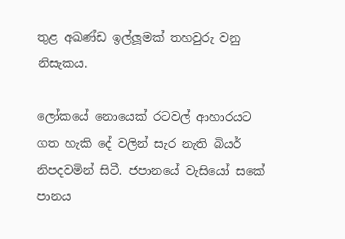තුළ අඛණ්ඩ ඉල්ලූමක් තහවුරු වනු නිසැකය.

ලෝකයේ නොයෙක් රටවල් ආහාරයට ගත හැකි දේ වලින් සැර නැති බියර් නිපදවමින් සිටී. ජපානයේ වැසියෝ සකේ පානය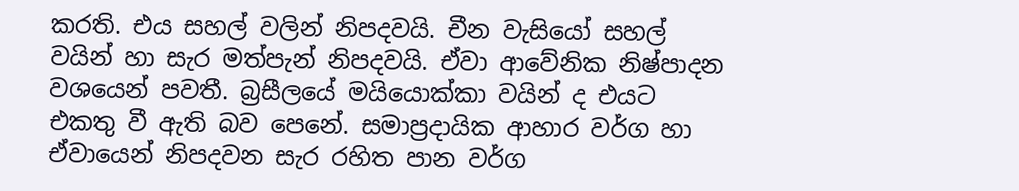කරති. එය සහල් වලින් නිපදවයි. චීන වැසියෝ සහල් වයින් හා සැර මත්පැන් නිපදවයි. ඒවා ආවේනික නිෂ්පාදන වශයෙන් පවතී. බ්‍රසීලයේ මයියොක්කා වයින් ද එයට එකතු වී ඇති බව පෙනේ. සමාප්‍රදායික ආහාර වර්ග හා ඒවායෙන් නිපදවන සැර රහිත පාන වර්ග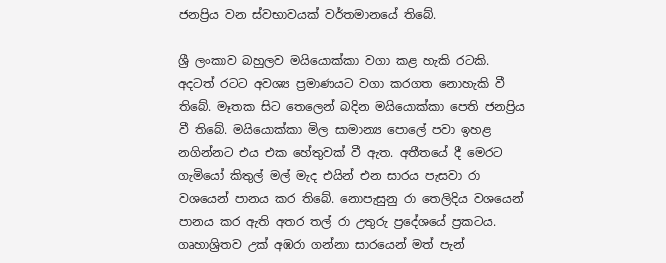ජනප්‍රිය වන ස්වභාවයක් වර්තමානයේ තිබේ.

ශ්‍රී ලංකාව බහුලව මයියොක්කා වගා කළ හැකි රටකි. අදටත් රටට අවශ්‍ය ප්‍රමාණයට වගා කරගත නොහැකි වී තිබේ. මෑතක සිට තෙලෙන් බදින මයියොක්කා පෙති ජනප්‍රිය වී තිබේ. මයියොක්කා මිල සාමාන්‍ය පොලේ පවා ඉහළ නගින්නට එය එක හේතුවක් වී ඇත. අතීතයේ දී මෙරට ගැමියෝ කිතුල් මල් මැද එයින් එන සාරය පැසවා රා වශයෙන් පානය කර තිබේ. නොපැසුනු රා තෙලිදිය වශයෙන් පානය කර ඇති අතර තල් රා උතුරු ප්‍රදේශයේ ප්‍රකටය. ගෘහාශ්‍රිතව උක් අඹරා ගන්නා සාරයෙන් මත් පැන්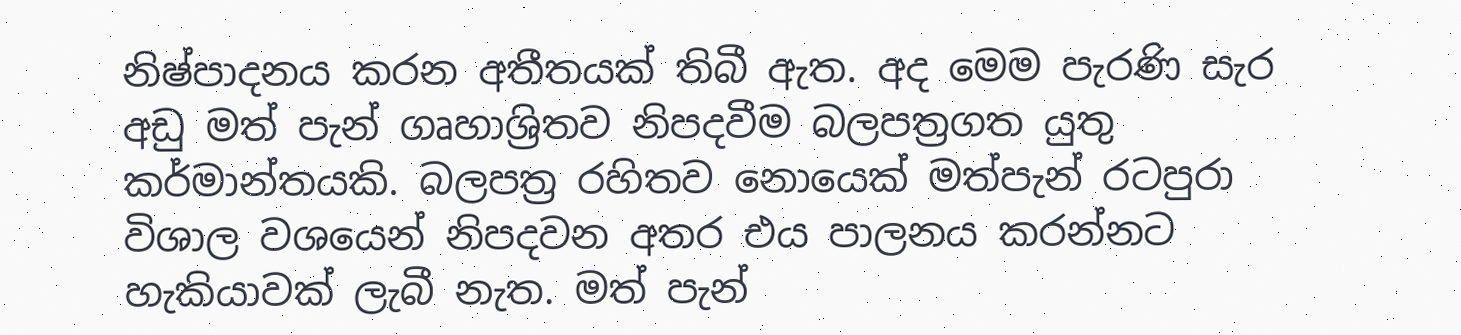නිෂ්පාදනය කරන අතීතයක් තිබී ඇත. අද මෙම පැරණි සැර අඩු මත් පැන් ගෘහාශ්‍රිතව නිපදවීම බලපත්‍රගත යුතු කර්මාන්තයකි. බලපත්‍ර රහිතව නොයෙක් මත්පැන් රටපුරා විශාල වශයෙන් නිපදවන අතර එය පාලනය කරන්නට හැකියාවක් ලැබී නැත. මත් පැන්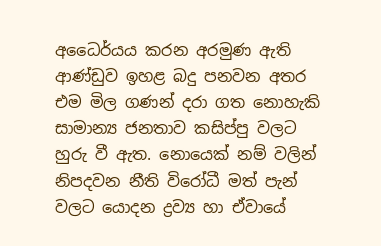අධෛර්යය කරන අරමුණ ඇති ආණ්ඩුව ඉහළ බදු පනවන අතර එම මිල ගණන් දරා ගත නොහැකි සාමාන්‍ය ජනතාව කසිප්පු වලට හුරු වී ඇත. නොයෙක් නම් වලින් නිපදවන නීති විරෝධී මත් පැන් වලට යොදන ද්‍රව්‍ය හා ඒවායේ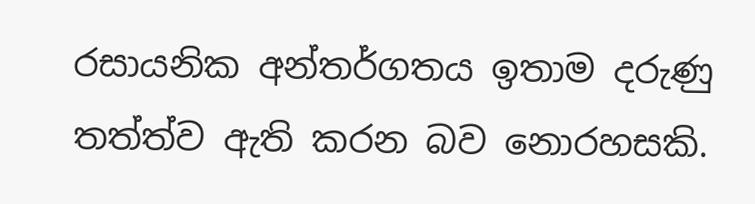රසායනික අන්තර්ගතය ඉතාම දරුණු තත්ත්ව ඇති කරන බව නොරහසකි.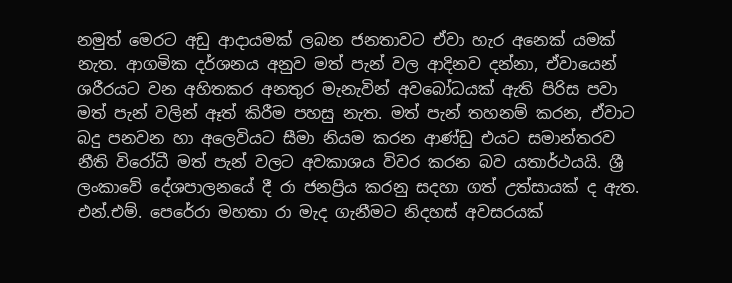නමුත් මෙරට අඩු ආදායමක් ලබන ජනතාවට ඒවා හැර අනෙක් යමක් නැත. ආගමික දර්ශනය අනුව මත් පැන් වල ආදිනව දන්නා, ඒවායෙන් ශරීරයට වන අහිතකර අනතුර මැනැවින් අවබෝධයක් ඇති පිරිස පවා මත් පැන් වලින් ඈත් කිරීම පහසු නැත. මත් පැන් තහනම් කරන, ඒවාට බදු පනවන හා අලෙවියට සීමා නියම කරන ආණ්ඩු එයට සමාන්තරව නීති විරෝධී මත් පැන් වලට අවකාශය විවර කරන බව යතාර්ථයයි. ශ්‍රී ලංකාවේ දේශපාලනයේ දී රා ජනප්‍රිය කරනු සදහා ගත් උත්සායක් ද ඇත. එන්.එම්. පෙරේරා මහතා රා මැද ගැනීමට නිදහස් අවසරයක්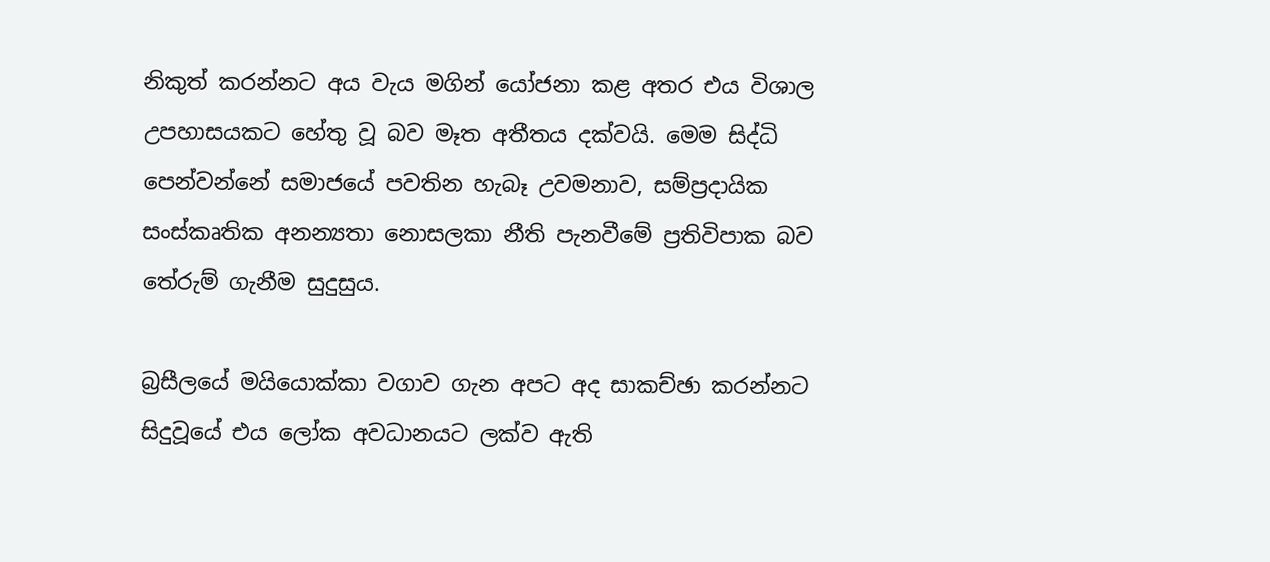නිකුත් කරන්නට අය වැය මගින් යෝජනා කළ අතර එය විශාල උපහාසයකට හේතු වූ බව මෑත අතීතය දක්වයි. මෙම සිද්ධි පෙන්වන්නේ සමාජයේ පවතින හැබෑ උවමනාව, සම්ප්‍රදායික සංස්කෘතික අනන්‍යතා නොසලකා නීති පැනවීමේ ප්‍රතිවිපාක බව තේරුම් ගැනීම සුදුසුය.

බ්‍රසීලයේ මයියොක්කා වගාව ගැන අපට අද සාකච්ඡා කරන්නට සිදුවූයේ එය ලෝක අවධානයට ලක්ව ඇති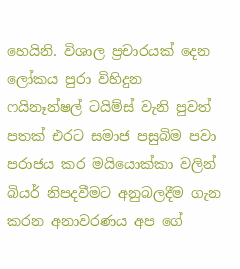හෙයිනි. විශාල ප්‍රචාරයක් දෙන ලෝකය පුරා විහිදුන ෆයිනෑන්ෂල් ටයිම්ස් වැනි පුවත් පතක් එරට සමාජ පසුබිම පවා පරාජය කර මයියොක්කා වලින් බියර් නිපදවීමට අනුබලදීම ගැන කරන අනාවරණය අප ගේ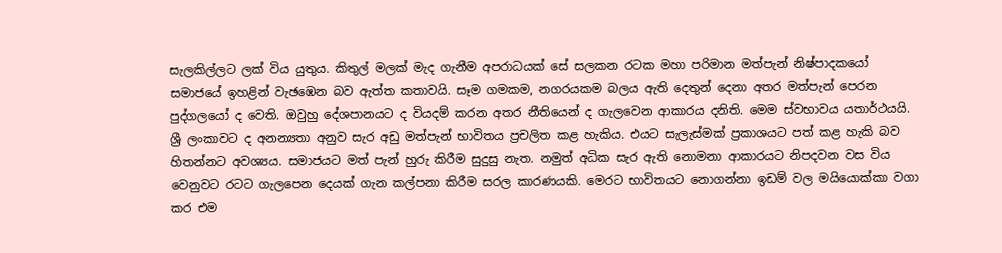සැලකිල්ලට ලක් විය යුතුය. කිතුල් මලක් මැද ගැනීම අපරාධයක් සේ සලකන රටක මහා පරිමාන මත්පැන් නිෂ්පාදකයෝ සමාජයේ ඉහළින් වැඡඹෙන බව ඇත්ත කතාවයි. සෑම ගමකම, නගරයකම බලය ඇති දෙතුන් දෙනා අතර මත්පැන් පෙරන පුද්ගලයෝ ද වෙති. ඔවුහු දේශපානයට ද වියදම් කරන අතර නීතියෙන් ද ගැලවෙන ආකාරය දනිති. මෙම ස්වභාවය යතාර්ථයයි. ශ්‍රී ලංකාවට ද අනන්‍යතා අනුව සැර අඩු මත්පැන් භාවිතය ප්‍රචලිත කළ හැකිය. එයට සැලැස්මක් ප්‍රකාශයට පත් කළ හැකි බව හිතන්නට අවශ්‍යය. සමාජයට මත් පැන් හුරු කිරීම සුදුසු නැත. නමුත් අධික සැර ඇති නොමනා ආකාරයට නිපදවන වස විය වෙනුවට රටට ගැලපෙන දෙයක් ගැන කල්පනා කිරීම සරල කාරණයකි. මෙරට භාවිතයට නොගන්නා ඉඩම් වල මයියොක්කා වගා කර එම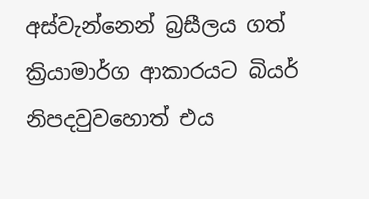අස්වැන්නෙන් බ්‍රසීලය ගත් ක්‍රියාමාර්ග ආකාරයට බියර් නිපදවුවහොත් එය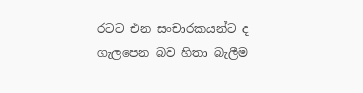රටට එන සංචාරකයන්ට ද ගැලපෙන බව හිතා බැලීම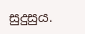සුදුසුය.